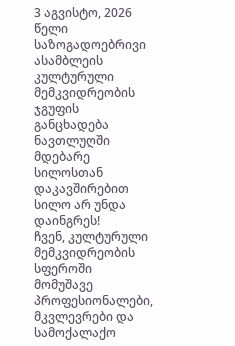3 აგვისტო, 2026 წელი
საზოგადოებრივი ასამბლეის კულტურული მემკვიდრეობის ჯგუფის განცხადება ნავთლუღში მდებარე სილოსთან დაკავშირებით
სილო არ უნდა დაინგრეს!
ჩვენ, კულტურული მემკვიდრეობის სფეროში მომუშავე პროფესიონალები, მკვლევრები და სამოქალაქო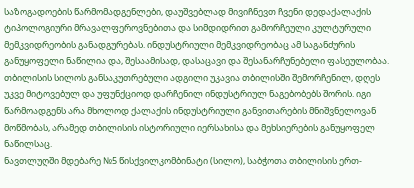საზოგადოების წარმომადგენლები, დაუშვებლად მივიჩნევთ ჩვენი დედაქალაქის ტიპოლოგიური მრავალფეროვნებითა და სიმდიდრით გამორჩეული კულტურული მემკვიდრეობის განადგურებას. ინდუსტრიული მემკვიდრეობაც ამ საგანძურის განუყოფელი ნაწილია და, შესაამისად, დასაცავი და შესანარჩუნებელი ფასეულობაა.
თბილისის სილოს განსაკუთრებული ადგილი უკავია თბილისში შემორჩენილ, დღეს უკვე მიტოვებულ და უფუნქციოდ დარჩენილ ინდუსტრიულ ნაგებობებს შორის. იგი წარმოადგენს არა მხოლოდ ქალაქის ინდუსტრიული განვითარების მნიშვნელოვან მოწმობას, არამედ თბილისის ისტორიული იერსახისა და მეხსიერების განუყოფელ ნაწილსაც.
ნავთლუღში მდებარე №5 წისქვილკომბინატი (სილო), საბჭოთა თბილისის ერთ-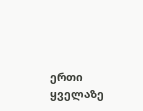ერთი ყველაზე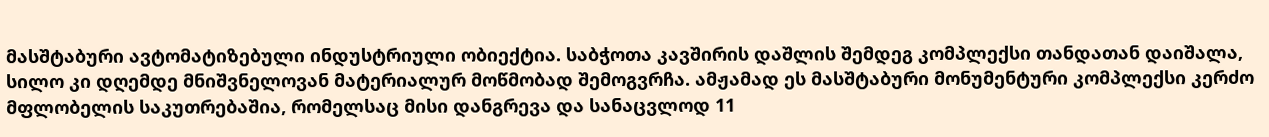მასშტაბური ავტომატიზებული ინდუსტრიული ობიექტია. საბჭოთა კავშირის დაშლის შემდეგ კომპლექსი თანდათან დაიშალა, სილო კი დღემდე მნიშვნელოვან მატერიალურ მოწმობად შემოგვრჩა. ამჟამად ეს მასშტაბური მონუმენტური კომპლექსი კერძო მფლობელის საკუთრებაშია, რომელსაც მისი დანგრევა და სანაცვლოდ 11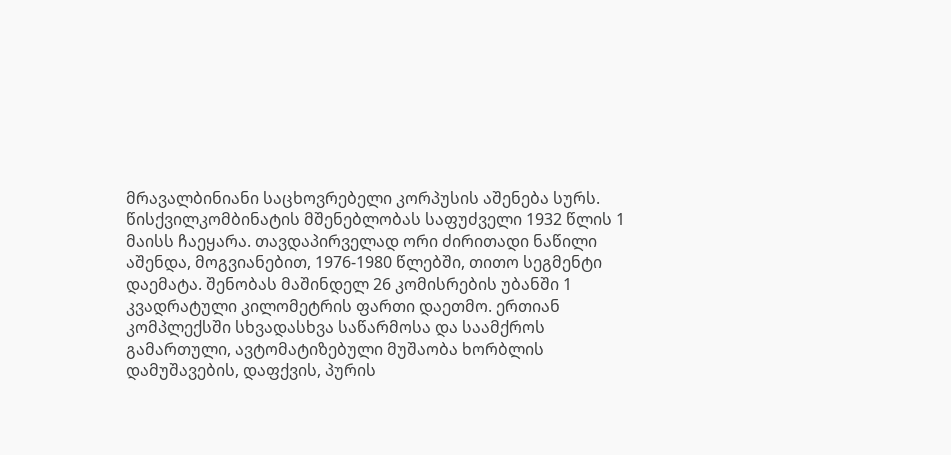მრავალბინიანი საცხოვრებელი კორპუსის აშენება სურს.
წისქვილკომბინატის მშენებლობას საფუძველი 1932 წლის 1 მაისს ჩაეყარა. თავდაპირველად ორი ძირითადი ნაწილი აშენდა, მოგვიანებით, 1976-1980 წლებში, თითო სეგმენტი დაემატა. შენობას მაშინდელ 26 კომისრების უბანში 1 კვადრატული კილომეტრის ფართი დაეთმო. ერთიან კომპლექსში სხვადასხვა საწარმოსა და საამქროს გამართული, ავტომატიზებული მუშაობა ხორბლის დამუშავების, დაფქვის, პურის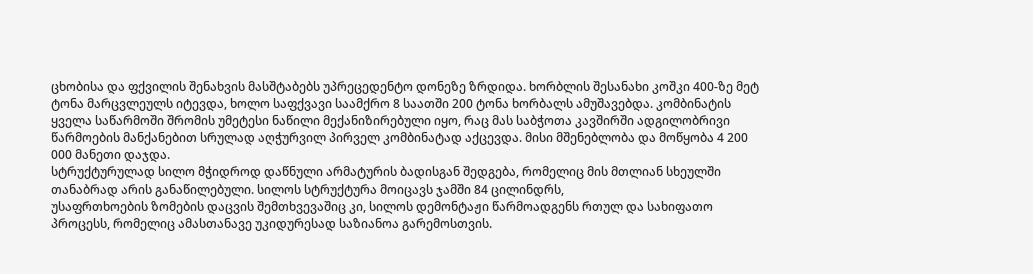ცხობისა და ფქვილის შენახვის მასშტაბებს უპრეცედენტო დონეზე ზრდიდა. ხორბლის შესანახი კოშკი 400-ზე მეტ ტონა მარცვლეულს იტევდა, ხოლო საფქვავი საამქრო 8 საათში 200 ტონა ხორბალს ამუშავებდა. კომბინატის ყველა საწარმოში შრომის უმეტესი ნაწილი მექანიზირებული იყო, რაც მას საბჭოთა კავშირში ადგილობრივი წარმოების მანქანებით სრულად აღჭურვილ პირველ კომბინატად აქცევდა. მისი მშენებლობა და მოწყობა 4 200 000 მანეთი დაჯდა.
სტრუქტურულად სილო მჭიდროდ დაწნული არმატურის ბადისგან შედგება, რომელიც მის მთლიან სხეულში თანაბრად არის განაწილებული. სილოს სტრუქტურა მოიცავს ჯამში 84 ცილინდრს,
უსაფრთხოების ზომების დაცვის შემთხვევაშიც კი, სილოს დემონტაჟი წარმოადგენს რთულ და სახიფათო პროცესს, რომელიც ამასთანავე უკიდურესად საზიანოა გარემოსთვის.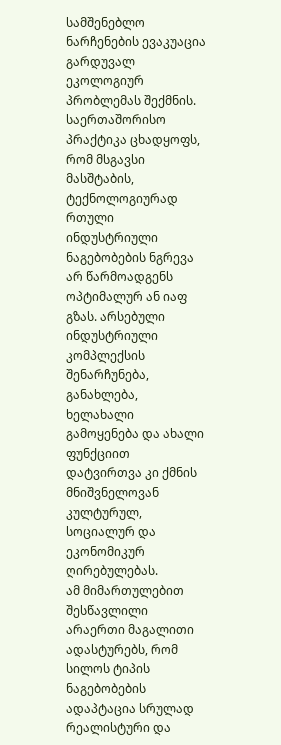სამშენებლო ნარჩენების ევაკუაცია გარდუვალ ეკოლოგიურ პრობლემას შექმნის.
საერთაშორისო პრაქტიკა ცხადყოფს, რომ მსგავსი მასშტაბის, ტექნოლოგიურად რთული ინდუსტრიული ნაგებობების ნგრევა არ წარმოადგენს ოპტიმალურ ან იაფ გზას. არსებული ინდუსტრიული კომპლექსის შენარჩუნება, განახლება, ხელახალი გამოყენება და ახალი ფუნქციით დატვირთვა კი ქმნის მნიშვნელოვან კულტურულ, სოციალურ და ეკონომიკურ ღირებულებას.
ამ მიმართულებით შესწავლილი არაერთი მაგალითი ადასტურებს, რომ სილოს ტიპის ნაგებობების ადაპტაცია სრულად რეალისტური და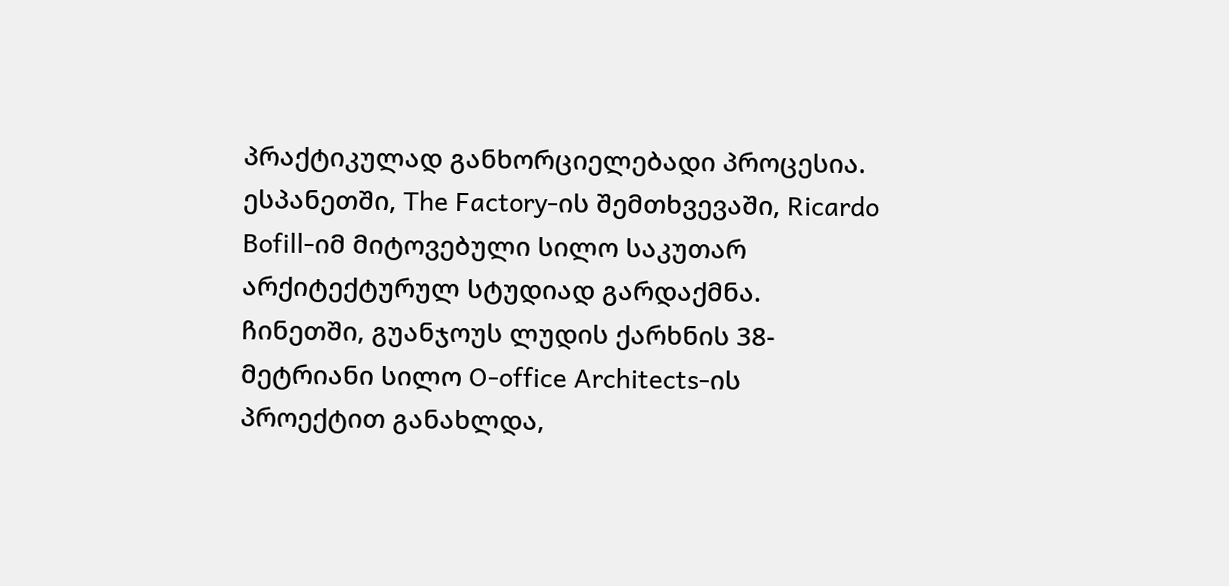პრაქტიკულად განხორციელებადი პროცესია. ესპანეთში, The Factory-ის შემთხვევაში, Ricardo Bofill-იმ მიტოვებული სილო საკუთარ არქიტექტურულ სტუდიად გარდაქმნა. ჩინეთში, გუანჯოუს ლუდის ქარხნის 38-მეტრიანი სილო O-office Architects-ის პროექტით განახლდა,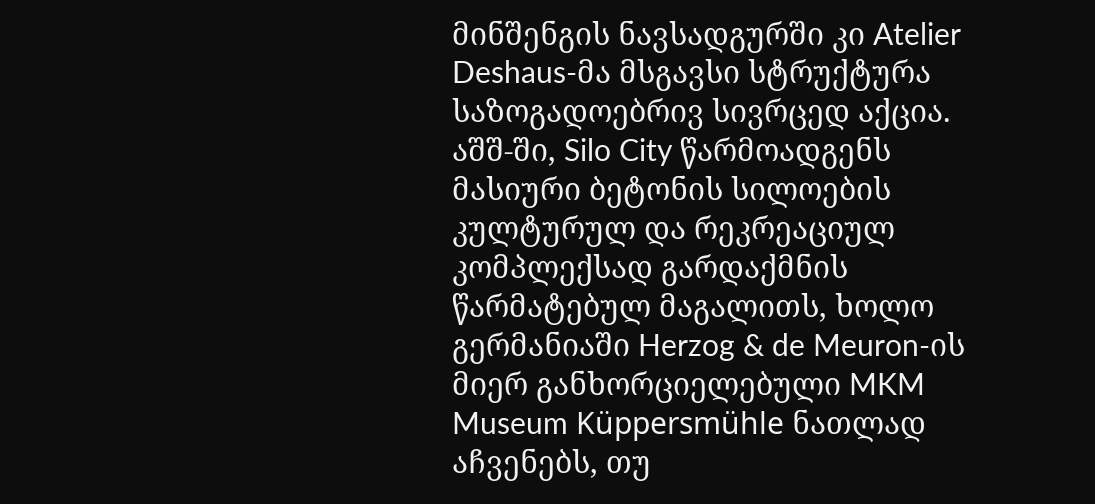მინშენგის ნავსადგურში კი Atelier Deshaus-მა მსგავსი სტრუქტურა საზოგადოებრივ სივრცედ აქცია. აშშ-ში, Silo City წარმოადგენს მასიური ბეტონის სილოების კულტურულ და რეკრეაციულ კომპლექსად გარდაქმნის წარმატებულ მაგალითს, ხოლო გერმანიაში Herzog & de Meuron-ის მიერ განხორციელებული MKM Museum Küppersmühle ნათლად აჩვენებს, თუ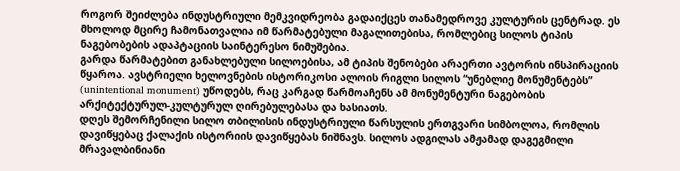როგორ შეიძლება ინდუსტრიული მემკვიდრეობა გადაიქცეს თანამედროვე კულტურის ცენტრად. ეს მხოლოდ მცირე ჩამონათვალია იმ წარმატებული მაგალითებისა, რომლებიც სილოს ტიპის ნაგებობების ადაპტაციის საინტერესო ნიმუშებია.
გარდა წარმატებით განახლებული სილოებისა, ამ ტიპის შენობები არაერთი ავტორის ინსპირაციის წყაროა. ავსტრიელი ხელოვნების ისტორიკოსი ალოის რიგლი სილოს “უნებლიე მონუმენტებს” (unintentional monument) უწოდებს, რაც კარგად წარმოაჩენს ამ მონუმენტური ნაგებობის არქიტექტურულ-კულტურულ ღირებულებასა და ხასიათს.
დღეს შემორჩენილი სილო თბილისის ინდუსტრიული წარსულის ერთგვარი სიმბოლოა, რომლის დავიწყებაც ქალაქის ისტორიის დავიწყებას ნიშნავს. სილოს ადგილას ამჟამად დაგეგმილი მრავალბინიანი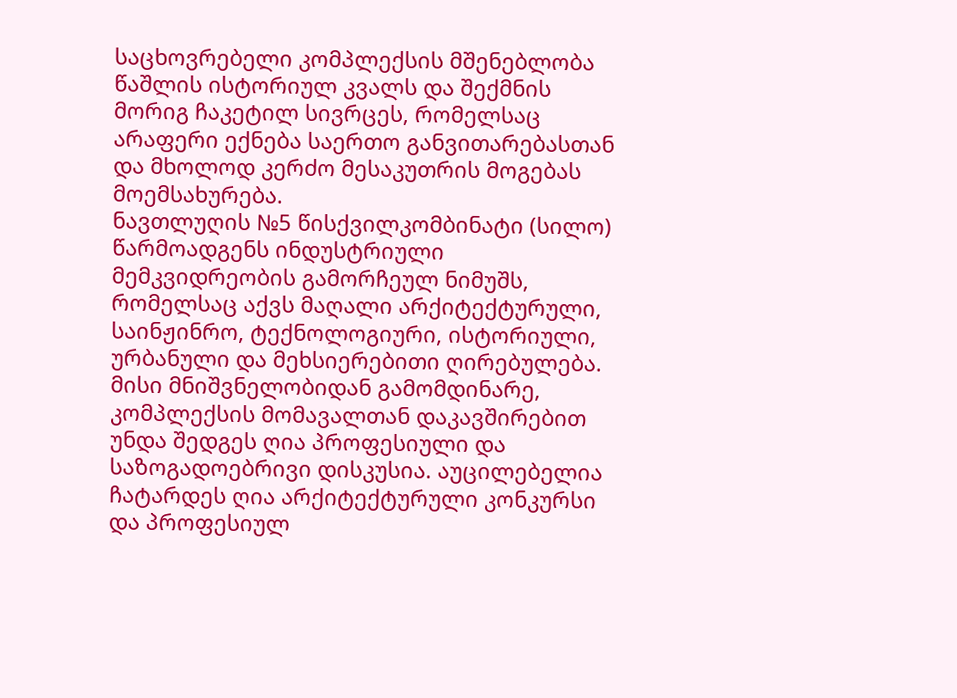საცხოვრებელი კომპლექსის მშენებლობა წაშლის ისტორიულ კვალს და შექმნის მორიგ ჩაკეტილ სივრცეს, რომელსაც არაფერი ექნება საერთო განვითარებასთან და მხოლოდ კერძო მესაკუთრის მოგებას მოემსახურება.
ნავთლუღის №5 წისქვილკომბინატი (სილო) წარმოადგენს ინდუსტრიული მემკვიდრეობის გამორჩეულ ნიმუშს, რომელსაც აქვს მაღალი არქიტექტურული, საინჟინრო, ტექნოლოგიური, ისტორიული, ურბანული და მეხსიერებითი ღირებულება. მისი მნიშვნელობიდან გამომდინარე, კომპლექსის მომავალთან დაკავშირებით უნდა შედგეს ღია პროფესიული და საზოგადოებრივი დისკუსია. აუცილებელია ჩატარდეს ღია არქიტექტურული კონკურსი და პროფესიულ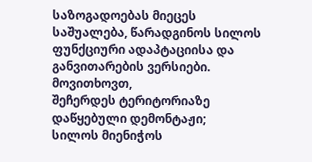საზოგადოებას მიეცეს საშუალება, წარადგინოს სილოს ფუნქციური ადაპტაციისა და განვითარების ვერსიები.
მოვითხოვთ,
შეჩერდეს ტერიტორიაზე დაწყებული დემონტაჟი;
სილოს მიენიჭოს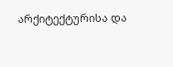არქიტექტურისა და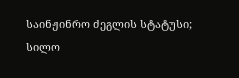საინჟინრო ძეგლის სტატუსი;
სილო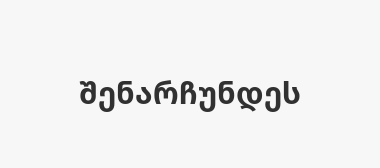შენარჩუნდეს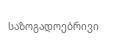საზოგადოებრივი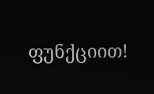ფუნქციით!